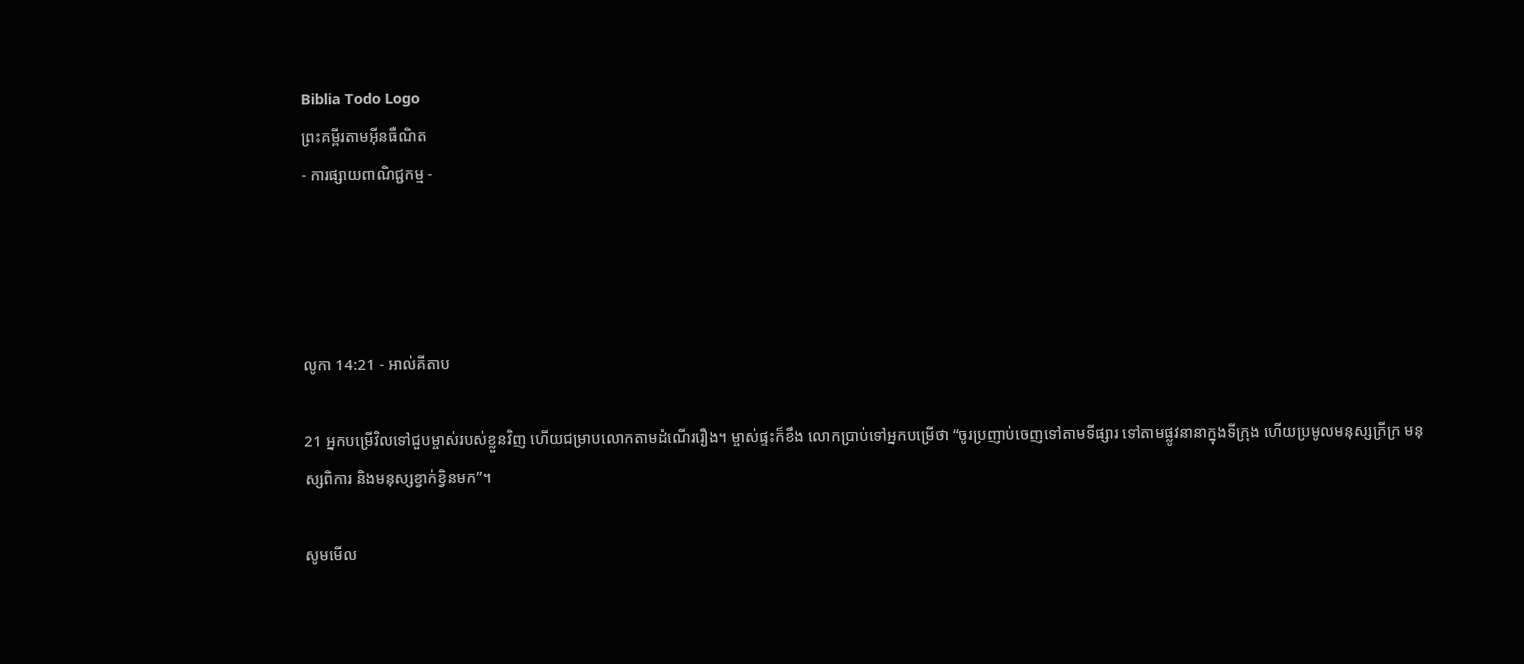Biblia Todo Logo
ព្រះគម្ពីរតាមអ៊ីនធឺណិត
- ការផ្សាយពាណិជ្ជកម្ម -




លូកា 14:21 - អាល់គីតាប

21 អ្នកបម្រើវិលទៅជួបម្ចាស់របស់ខ្លួនវិញ ហើយជម្រាបលោកតាមដំណើររឿង។ ម្ចាស់ផ្ទះក៏ខឹង លោកប្រាប់ទៅអ្នកបម្រើថា “ចូរប្រញាប់ចេញទៅតាមទីផ្សារ ទៅតាមផ្លូវនានាក្នុងទី‌ក្រុង ហើយប្រមូលមនុស្សក្រីក្រ មនុស្សពិការ និងមនុស្សខ្វាក់ខ្វិនមក”។

សូមមើល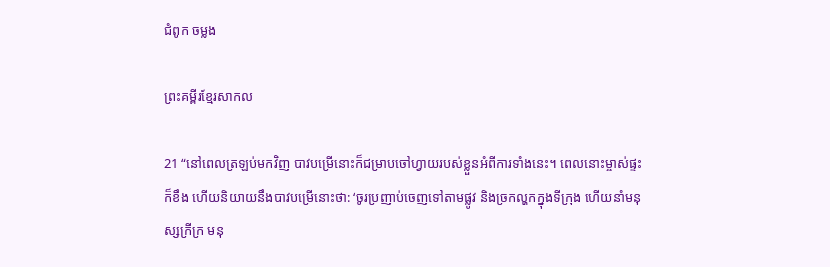ជំពូក ចម្លង

ព្រះគម្ពីរខ្មែរសាកល

21 “នៅពេលត្រឡប់មកវិញ បាវបម្រើនោះក៏ជម្រាបចៅហ្វាយរបស់ខ្លួនអំពីការទាំងនេះ។ ពេលនោះម្ចាស់ផ្ទះក៏ខឹង ហើយនិយាយនឹងបាវបម្រើនោះថា: ‘ចូរប្រញាប់ចេញទៅតាមផ្លូវ និងច្រកល្ហកក្នុងទីក្រុង ហើយនាំមនុស្សក្រីក្រ មនុ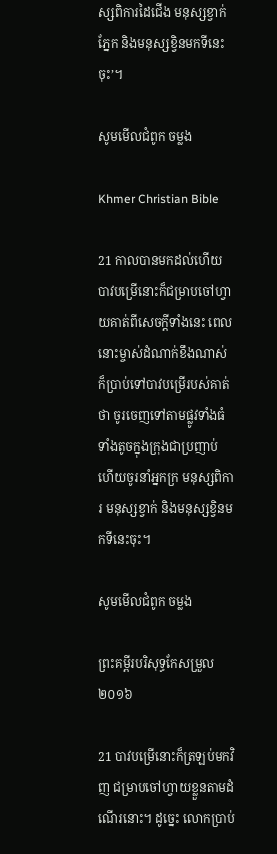ស្សពិការដៃជើង មនុស្សខ្វាក់ភ្នែក និងមនុស្សខ្វិនមកទីនេះចុះ’។

សូមមើលជំពូក ចម្លង

Khmer Christian Bible

21 កាលបានមកដល់ហើយ បាវបម្រើនោះក៏ជម្រាបចៅហ្វាយគាត់ពីសេចក្ដីទាំងនេះ ពេលនោះម្ចាស់ដំណាក់ខឹងណាស់ ក៏ប្រាប់ទៅបាវបម្រើរបស់គាត់ថា ចូរចេញទៅតាមផ្លូវទាំងធំទាំងតូចក្នុងក្រុងជាប្រញាប់ ហើយចូរនាំអ្នកក្រ មនុស្សពិការ មនុស្សខ្វាក់ និងមនុស្សខ្វិនមកទីនេះចុះ។

សូមមើលជំពូក ចម្លង

ព្រះគម្ពីរបរិសុទ្ធកែសម្រួល ២០១៦

21 បាវបម្រើនោះក៏ត្រឡប់មកវិញ ជម្រាបចៅហ្វាយខ្លួនតាមដំណើរនោះ។ ដូច្នេះ លោកប្រាប់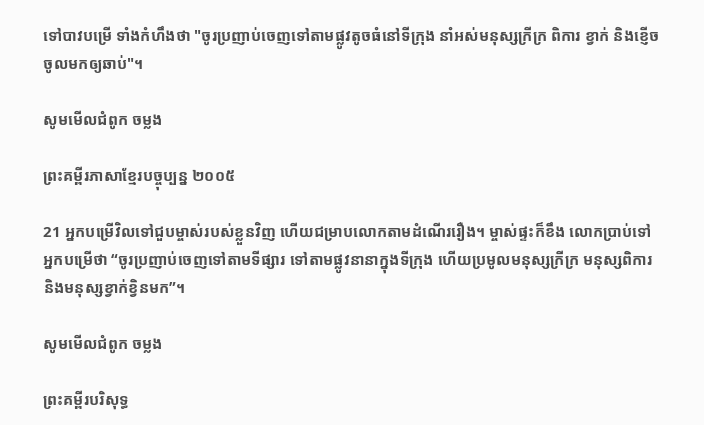ទៅបាវបម្រើ ទាំងកំហឹងថា "ចូរប្រញាប់ចេញទៅតាមផ្លូវតូចធំនៅទីក្រុង នាំអស់មនុស្សក្រីក្រ ពិការ ខ្វាក់ និងខ្ញើច ចូលមកឲ្យឆាប់"។

សូមមើលជំពូក ចម្លង

ព្រះគម្ពីរភាសាខ្មែរបច្ចុប្បន្ន ២០០៥

21 អ្នកបម្រើវិលទៅជួបម្ចាស់របស់ខ្លួនវិញ ហើយជម្រាបលោកតាមដំណើររឿង។ ម្ចាស់ផ្ទះក៏ខឹង លោកប្រាប់ទៅអ្នកបម្រើថា “ចូរប្រញាប់ចេញទៅតាមទីផ្សារ ទៅតាមផ្លូវនានាក្នុងទីក្រុង ហើយប្រមូលមនុស្សក្រីក្រ មនុស្សពិការ និងមនុស្សខ្វាក់ខ្វិនមក”។

សូមមើលជំពូក ចម្លង

ព្រះគម្ពីរបរិសុទ្ធ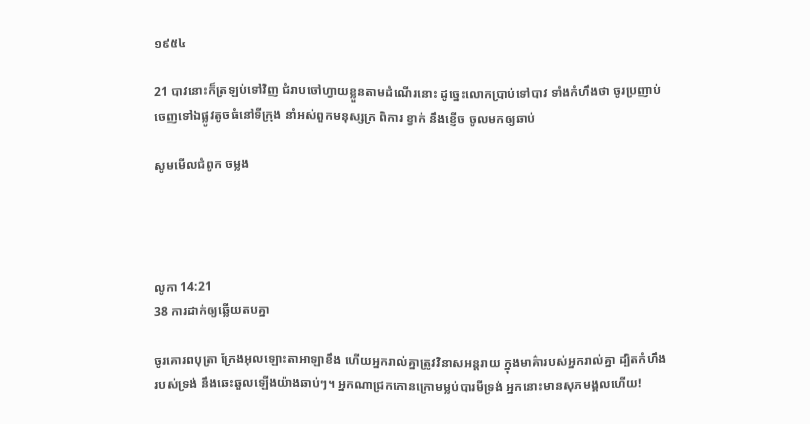១៩៥៤

21 បាវនោះក៏ត្រឡប់ទៅវិញ ជំរាបចៅហ្វាយខ្លួនតាមដំណើរនោះ ដូច្នេះលោកប្រាប់ទៅបាវ ទាំងកំហឹងថា ចូរប្រញាប់ចេញទៅឯផ្លូវតូចធំនៅទីក្រុង នាំអស់ពួកមនុស្សក្រ ពិការ ខ្វាក់ នឹងខ្ញើច ចូលមកឲ្យឆាប់

សូមមើលជំពូក ចម្លង




លូកា 14:21
38 ការដាក់ឲ្យឆ្លើយតបគ្នា

ចូរគោរពបុត្រា ក្រែងអុលឡោះ‌តាអាឡាខឹង ហើយអ្នករាល់គ្នាត្រូវវិនាសអន្តរាយ ក្នុងមាគ៌ារបស់អ្នករាល់គ្នា ដ្បិតកំហឹងរបស់ទ្រង់ នឹងឆេះ‌ឆួលឡើងយ៉ាងឆាប់ៗ។ អ្នកណាជ្រកកោនក្រោមម្លប់បារមីទ្រង់ អ្នកនោះមានសុភ‌មង្គលហើយ!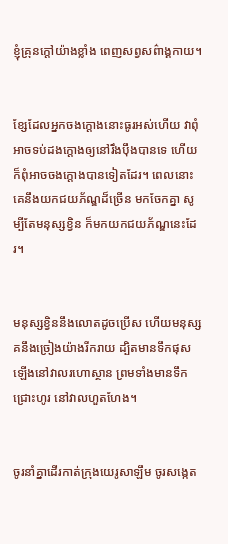ខ្ញុំគ្រុនក្ដៅយ៉ាងខ្លាំង ពេញសព្វសព៌ាង្គ‌កាយ។


ខ្សែដែលអ្នកចងក្ដោងនោះធូរអស់ហើយ វាពុំអាចទប់ដងក្ដោងឲ្យនៅរឹង‌ប៉ឹងបានទេ ហើយក៏ពុំអាចចងក្ដោងបានទៀតដែរ។ ពេលនោះ គេនឹងយកជយ‌ភ័ណ្ឌដ៏ច្រើន មកចែកគ្នា សូម្បីតែមនុស្សខ្វិន ក៏មកយកជយ‌ភ័ណ្ឌនេះដែរ។


មនុស្សខ្វិននឹងលោតដូចប្រើស ហើយមនុស្សគនឹងច្រៀងយ៉ាងរីក‌រាយ ដ្បិតមានទឹកផុសឡើងនៅវាលរហោ‌ស្ថាន ព្រមទាំងមានទឹកជ្រោះហូរ នៅវាលហួត‌ហែង។


ចូរនាំគ្នាដើរកាត់ក្រុងយេរូ‌សាឡឹម ចូរសង្កេត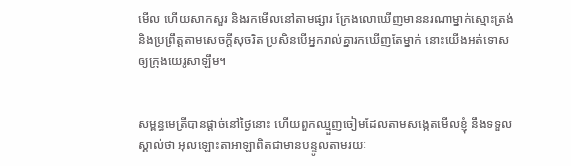មើល ហើយសាកសួរ និងរកមើលនៅតាមផ្សារ ក្រែងលោឃើញមាននរណាម្នាក់ស្មោះត្រង់ និងប្រព្រឹត្តតាមសេចក្ដីសុចរិត ប្រសិនបើអ្នករាល់គ្នារកឃើញតែម្នាក់ នោះយើងអត់‌ទោសឲ្យក្រុងយេរូ‌សាឡឹម។


សម្ពន្ធ‌មេត្រីបានផ្ដាច់នៅថ្ងៃនោះ ហើយពួកឈ្មួញចៀមដែលតាមសង្កេតមើលខ្ញុំ នឹងទទួលស្គាល់ថា អុលឡោះ‌តាអាឡាពិតជាមានបន្ទូលតាមរយៈ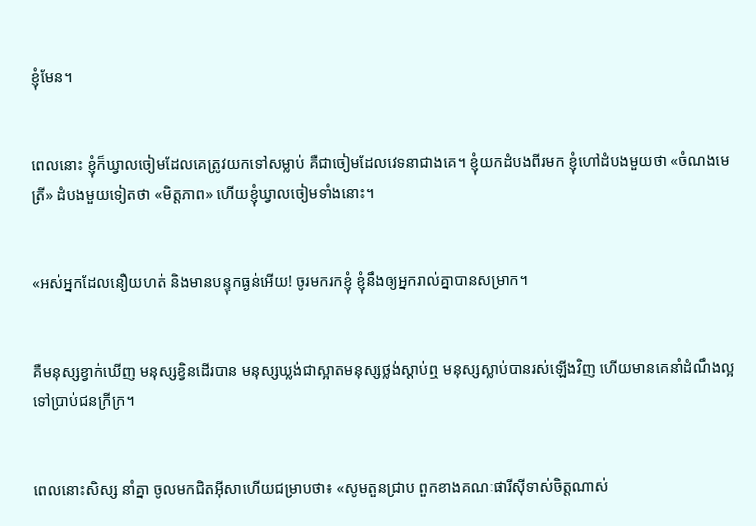ខ្ញុំមែន។


ពេលនោះ ខ្ញុំក៏ឃ្វាលចៀមដែលគេត្រូវយកទៅសម្លាប់ គឺជាចៀមដែលវេទនាជាងគេ។ ខ្ញុំយកដំបងពីរមក ខ្ញុំហៅដំបងមួយថា «ចំណងមេត្រី» ដំបងមួយទៀតថា «មិត្ត‌ភាព» ហើយខ្ញុំឃ្វាលចៀមទាំងនោះ។


«អស់អ្នកដែលនឿយ‌ហត់ និងមានបន្ទុកធ្ងន់អើយ! ចូរមករកខ្ញុំ ខ្ញុំនឹងឲ្យអ្នករាល់គ្នាបានសម្រាក។


គឺមនុស្សខ្វាក់ឃើញ មនុស្សខ្វិនដើរបាន មនុស្សឃ្លង់ជាស្អាតមនុស្សថ្លង់ស្ដាប់ឮ មនុស្សស្លាប់បានរស់ឡើងវិញ ហើយមានគេនាំដំណឹង‌ល្អទៅប្រាប់ជនក្រីក្រ។


ពេលនោះសិស្ស នាំគ្នា ចូលមកជិតអ៊ីសាហើយជម្រាបថា៖ «សូមតួនជ្រាប ពួកខាងគណៈផារីស៊ីទាស់ចិត្ដណាស់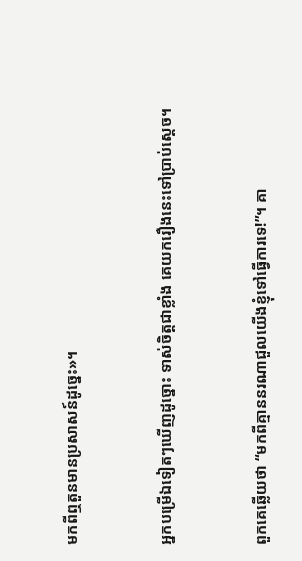មកពីឮតួនមានប្រសាសន៍ដូច្នេះ»។


អ្នកបម្រើឯទៀតៗឃើញដូច្នោះ ទាស់ចិត្ដជាខ្លាំង គេយករឿងនេះទៅប្រាប់ស្ដេច។


ពួកគេឆ្លើយថា “មកពីគ្មាននរណាជួលយើងខ្ញុំទៅធ្វើការទេ!”។ គា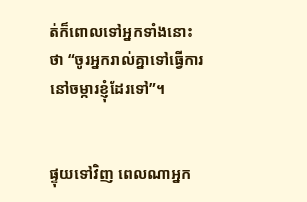ត់ក៏ពោលទៅអ្នកទាំងនោះថា “ចូរអ្នករាល់គ្នាទៅធ្វើការនៅចម្ការខ្ញុំដែរទៅ”។


ផ្ទុយទៅវិញ ពេលណាអ្នក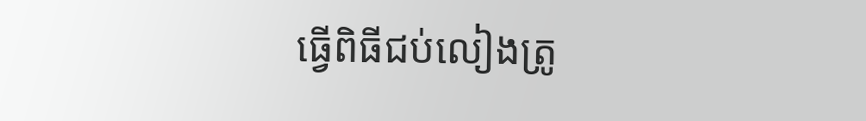ធ្វើពិធីជប់‌លៀងត្រូ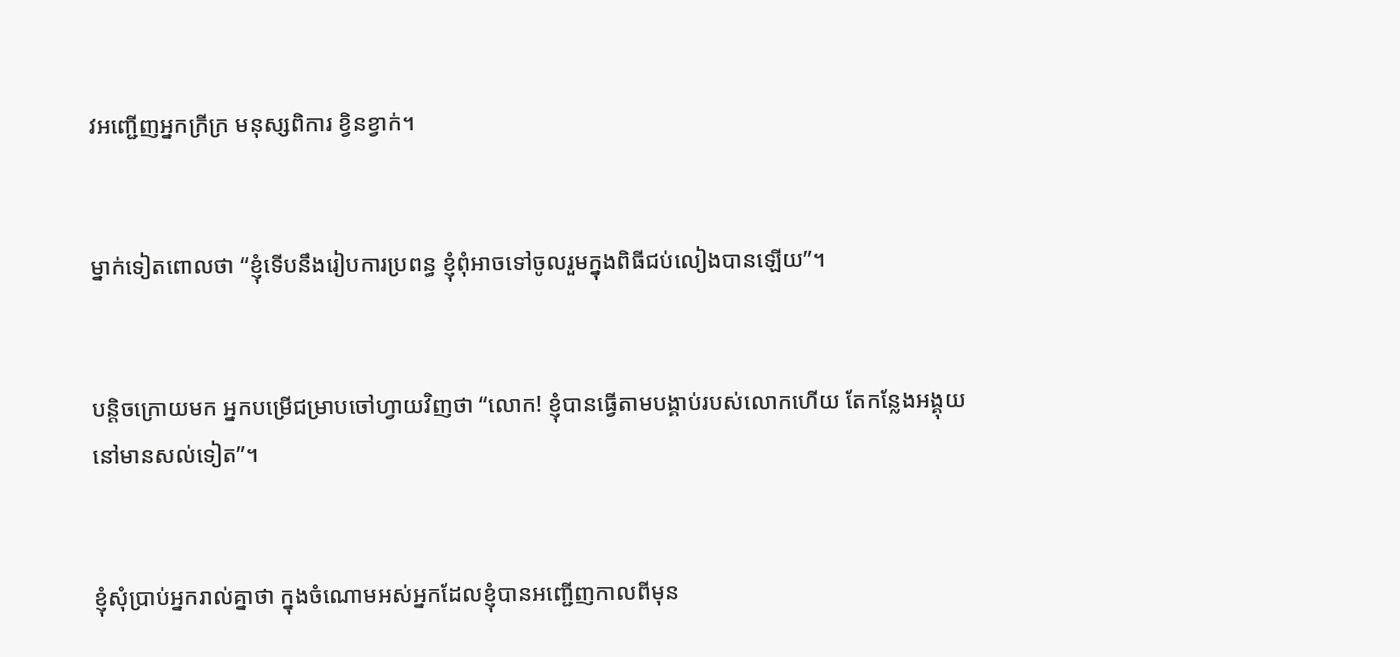វអញ្ជើញអ្នកក្រីក្រ មនុស្សពិការ ខ្វិនខ្វាក់។


ម្នាក់ទៀតពោលថា “ខ្ញុំទើបនឹងរៀប‌ការប្រពន្ធ ខ្ញុំពុំអាចទៅចូលរួមក្នុងពិធីជប់‌លៀងបានឡើយ”។


បន្ដិចក្រោយមក អ្នកបម្រើជម្រាបចៅហ្វាយវិញថា “លោក! ខ្ញុំបានធ្វើតាមបង្គាប់របស់លោកហើយ តែកន្លែងអង្គុយនៅមានសល់ទៀត”។


ខ្ញុំសុំប្រាប់អ្នករាល់គ្នាថា ក្នុងចំណោមអស់អ្នកដែលខ្ញុំបានអញ្ជើញកាលពីមុន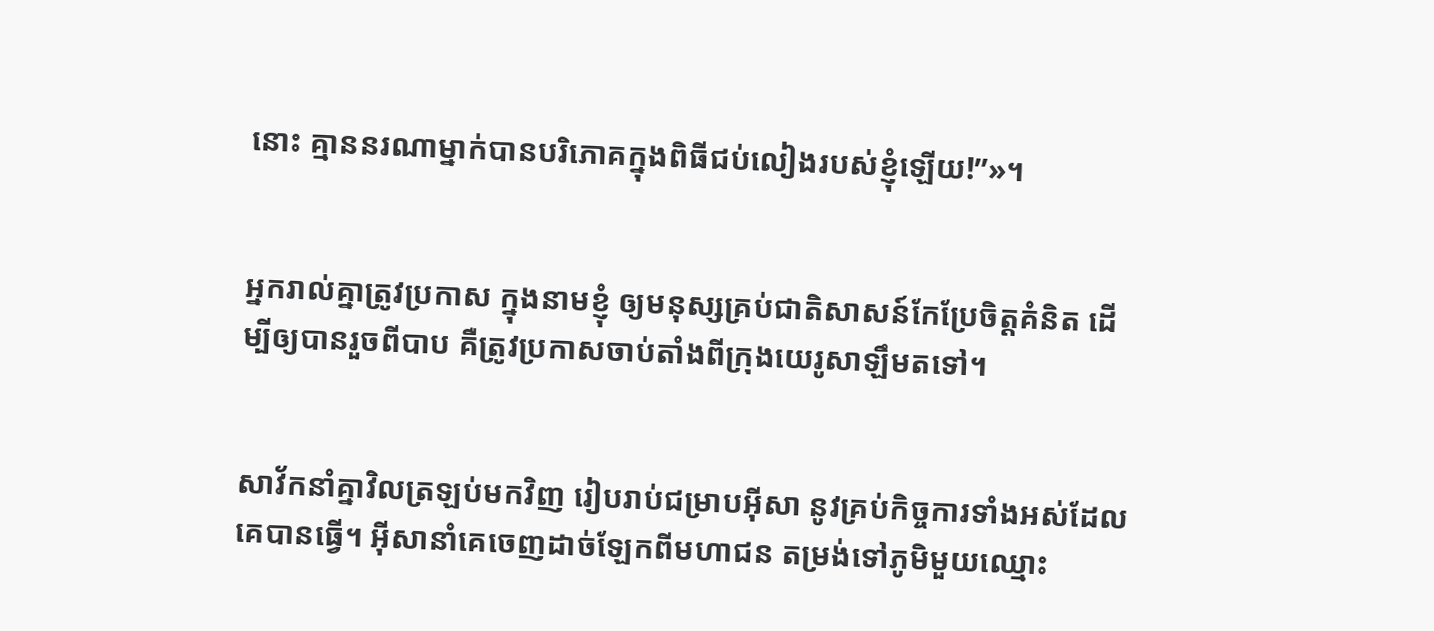នោះ គ្មាននរណាម្នាក់បានបរិភោគក្នុងពិធីជប់‌លៀងរបស់ខ្ញុំឡើយ!”»។


អ្នករាល់គ្នាត្រូវប្រកាស ក្នុងនាមខ្ញុំ ឲ្យមនុស្សគ្រប់ជាតិសាសន៍កែប្រែចិត្ដគំនិត ដើម្បីឲ្យបានរួចពីបាប គឺត្រូវប្រកាសចាប់តាំងពីក្រុងយេរូ‌សាឡឹមតទៅ។


សាវ័កនាំគ្នាវិលត្រឡប់មកវិញ រៀបរាប់ជម្រាបអ៊ីសា នូវគ្រប់កិច្ចការទាំងអស់ដែលគេបានធ្វើ។ អ៊ីសានាំគេចេញដាច់ឡែកពីមហា‌ជន តម្រង់ទៅភូមិមួយឈ្មោះ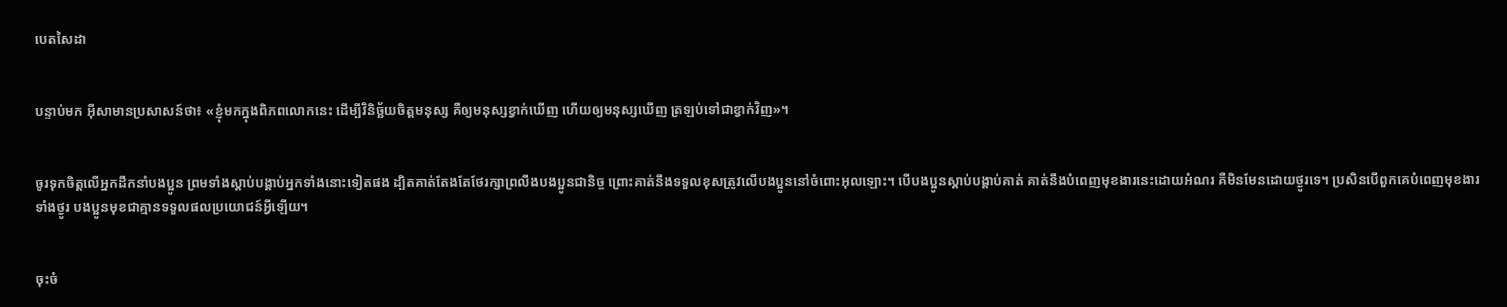បេតសៃ‌ដា


បន្ទាប់មក អ៊ីសាមានប្រសាសន៍ថា៖ «ខ្ញុំមកក្នុងពិភពលោកនេះ ដើម្បីវិនិច្ឆ័យចិត្ដមនុស្ស គឺឲ្យមនុស្សខ្វាក់ឃើញ ហើយឲ្យមនុស្សឃើញ ត្រឡប់ទៅជាខ្វាក់វិញ»។


ចូរទុកចិត្ដលើអ្នកដឹកនាំបងប្អូន ព្រមទាំងស្ដាប់បង្គាប់អ្នកទាំងនោះទៀតផង ដ្បិតគាត់តែងតែថែរក្សាព្រលឹងបងប្អូនជា‌និច្ច ព្រោះគាត់នឹងទទួលខុសត្រូវលើបងប្អូននៅចំពោះអុលឡោះ។ បើបងប្អូនស្ដាប់បង្គាប់គាត់ គាត់នឹងបំពេញមុខ‌ងារនេះដោយអំណរ គឺមិនមែនដោយថ្ងូរទេ។ ប្រសិនបើពួកគេបំពេញមុខ‌ងារទាំងថ្ងូរ បងប្អូនមុខជាគ្មានទទួលផលប្រយោជន៍អ្វីឡើយ។


ចុះចំ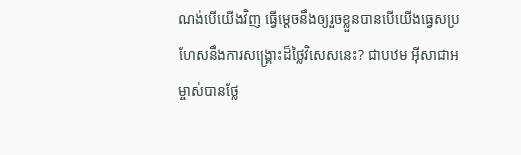ណង់បើយើងវិញ ធ្វើម្ដេចនឹងឲ្យរួចខ្លួនបានបើយើងធ្វេសប្រហែសនឹងការសង្គ្រោះដ៏ថ្លៃវិសេសនេះ? ជាបឋម អ៊ីសា‌ជាអម្ចាស់បានថ្លែ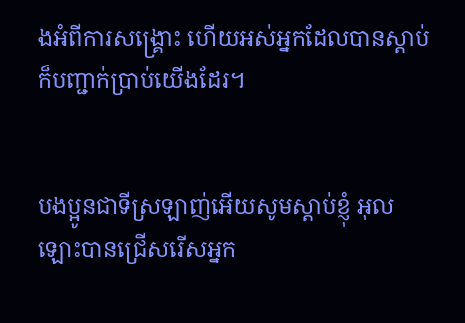ងអំពីការសង្គ្រោះ ហើយអស់អ្នកដែលបានស្ដាប់ ក៏បញ្ជាក់ប្រាប់យើងដែរ។


បងប្អូនជាទីស្រឡាញ់អើយសូមស្ដាប់ខ្ញុំ អុលឡោះបានជ្រើសរើសអ្នក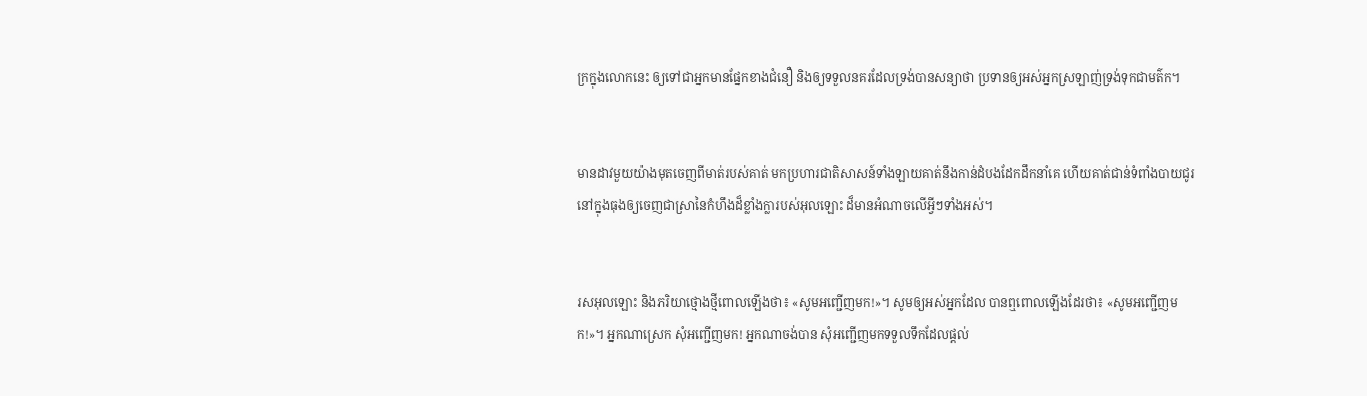ក្រក្នុងលោកនេះ ឲ្យទៅជាអ្នកមានផ្នែកខាងជំនឿ និងឲ្យទទួលនគរដែលទ្រង់បានសន្យាថា ប្រទានឲ្យអស់អ្នកស្រឡាញ់ទ្រង់ទុកជាមត៌ក។


មានដាវមួយយ៉ាងមុតចេញពីមាត់របស់គាត់ មកប្រហារជាតិសាសន៍ទាំង‌ឡាយគាត់នឹងកាន់ដំបងដែកដឹកនាំគេ ហើយគាត់ជាន់ទំពាំង‌បាយ‌ជូរនៅក្នុងធុងឲ្យចេញជាស្រានៃកំហឹងដ៏ខ្លាំងក្លារបស់អុលឡោះ ដ៏មានអំណាចលើអ្វីៗទាំងអស់។


រស‌អុលឡោះ និងភរិយាថ្មោងថ្មីពោលឡើងថា៖ «សូមអញ្ជើញមក!»។ សូមឲ្យអស់អ្នកដែល បានឮពោលឡើងដែរថា៖ «សូមអញ្ជើញមក!»។ អ្នកណាស្រេក សុំអញ្ជើញមក! អ្នកណាចង់បាន សុំអញ្ជើញមកទទួលទឹកដែលផ្ដល់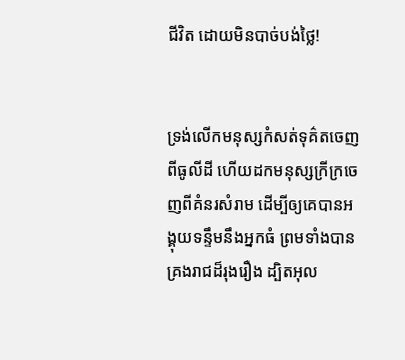ជីវិត ដោយមិនបាច់បង់ថ្លៃ!


ទ្រង់លើកមនុស្សកំសត់ទុគ៌តចេញពីធូលីដី ហើយដកមនុស្សក្រី‌ក្រចេញពីគំនរសំរាម ដើម្បីឲ្យគេបានអង្គុយទន្ទឹមនឹងអ្នកធំ ព្រមទាំងបានគ្រងរាជដ៏រុង‌រឿង ដ្បិតអុល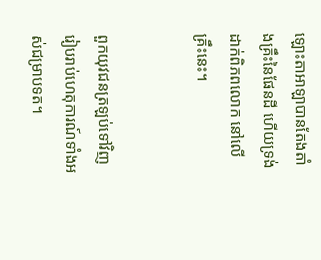ឡោះ‌តាអាឡាបានតែង‌តាំងគ្រឹះនៃផែនដី ហើយទ្រង់ដាក់ពិភពលោក នៅលើគ្រឹះនេះ។


ពួកយុវជនត្រឡប់ទៅវិញ រៀបរាប់ហេតុ‌ការណ៍ទាំងអស់ជម្រាបទត។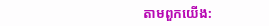តាមពួកយើង: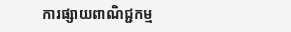ការផ្សាយពាណិជ្ជកម្ម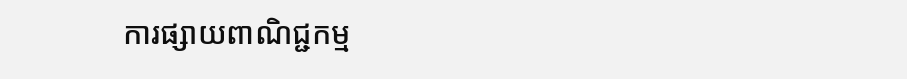ការផ្សាយពាណិជ្ជកម្ម